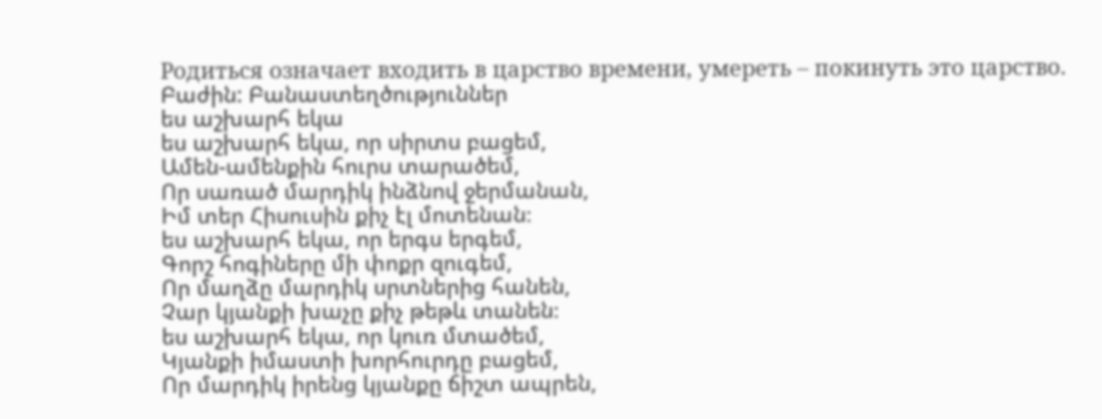Родиться означает входить в царство времени, умереть – покинуть это царство.
Բաժին: Բանաստեղծություններ
ես աշխարհ եկա
ես աշխարհ եկա, որ սիրտս բացեմ,
Ամեն-ամենքին հուրս տարածեմ,
Որ սառած մարդիկ ինձնով ջերմանան,
Իմ տեր Հիսուսին քիչ էլ մոտենան։
ես աշխարհ եկա, որ երգս երգեմ,
Գորշ հոգիները մի փոքր զուգեմ,
Որ մաղձը մարդիկ սրտներից հանեն,
Չար կյանքի խաչը քիչ թեթև տանեն։
ես աշխարհ եկա, որ կուռ մտածեմ,
Կյանքի իմաստի խորհուրդը բացեմ,
Որ մարդիկ իրենց կյանքը ճիշտ ապրեն,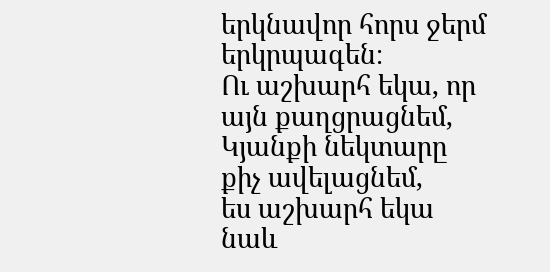երկնավոր հորս ջերմ երկրպագեն։
Ու աշխարհ եկա, որ այն քաղցրացնեմ,
Կյանքի նեկտարը քիչ ավելացնեմ,
ես աշխարհ եկա նաև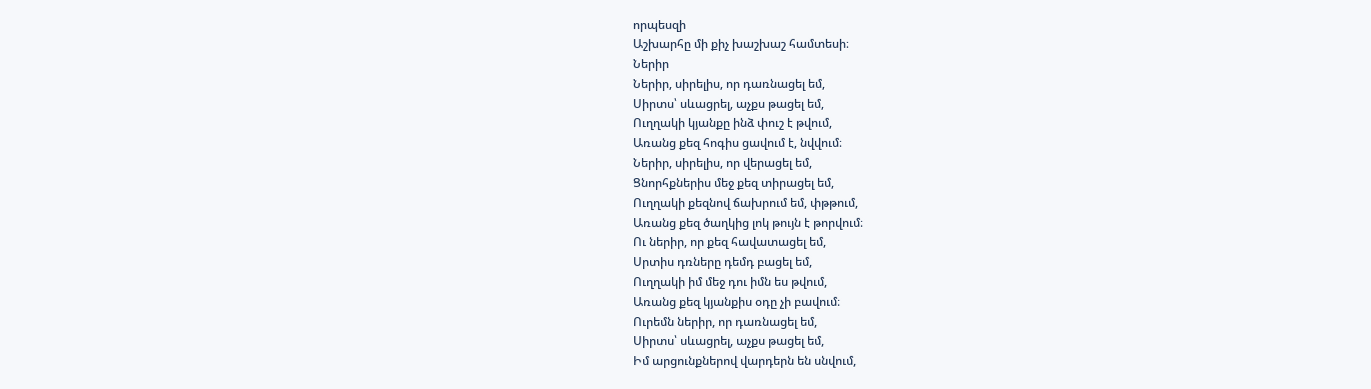որպեսզի
Աշխարհը մի քիչ խաշխաշ համտեսի։
Ներիր
Ներիր, սիրելիս, որ դառնացել եմ,
Սիրտս՝ սևացրել, աչքս թացել եմ,
Ուղղակի կյանքը ինձ փուշ է թվում,
Առանց քեզ հոգիս ցավում է, նվվում։
Ներիր, սիրելիս, որ վերացել եմ,
Ցնորհքներիս մեջ քեզ տիրացել եմ,
Ուղղակի քեզնով ճախրում եմ, փթթում,
Առանց քեզ ծաղկից լոկ թույն է թորվում։
Ու ներիր, որ քեզ հավատացել եմ,
Սրտիս դռները դեմդ բացել եմ,
Ուղղակի իմ մեջ դու իմն ես թվում,
Առանց քեզ կյանքիս օդը չի բավում։
Ուրեմն ներիր, որ դառնացել եմ,
Սիրտս՝ սևացրել, աչքս թացել եմ,
Իմ արցունքներով վարդերն են սնվում,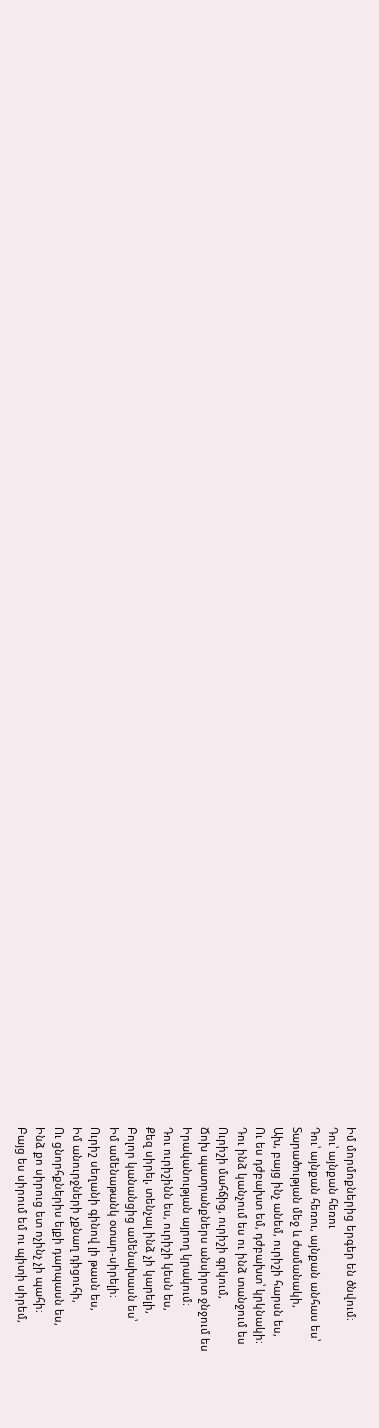Իմ մորմոքներից երգեր են ծնվում։
Դու՝ այնքան հեռու
Դու՝ այնքան հեռու, այնքան անհաս ես՝
Տարածության մեջ և ժամանակի,
Ախ, բայց ինչ անեմ, ուրիշի հարսն ես,
Ու ես դժբախտ եմ, դժբախտ՝ կրկնակի։
Դու ինձ կանչում ես ու ինձ տանջում ես
Ուրիշի մահճից, ուրիշի գրկում,
Ճոխ պատրանքներս անսիրտ ջնջում ես
Իրականության այրող կրակում։
Դու ուրիշինն ես, ուրիշի կեսն ես,
Քեզ սիրել, տենչալ ինձ չի կարելի,
Բոլոր կանանցից ամենախասն ես՝
Իմ ամենաթանկ օտար-սիրելի։
Ուրիշ սեղանի գինով լի թասն ես,
Իմ անուրջների չքնաղ դիցուհի,
Ու ցնորհքներիս ելքի դարպասն ես,
Ինձ քո սիրուց ետ ոչինչ չի պահի։
Բայց ես սիրում եմ ու պիտի սիրեմ,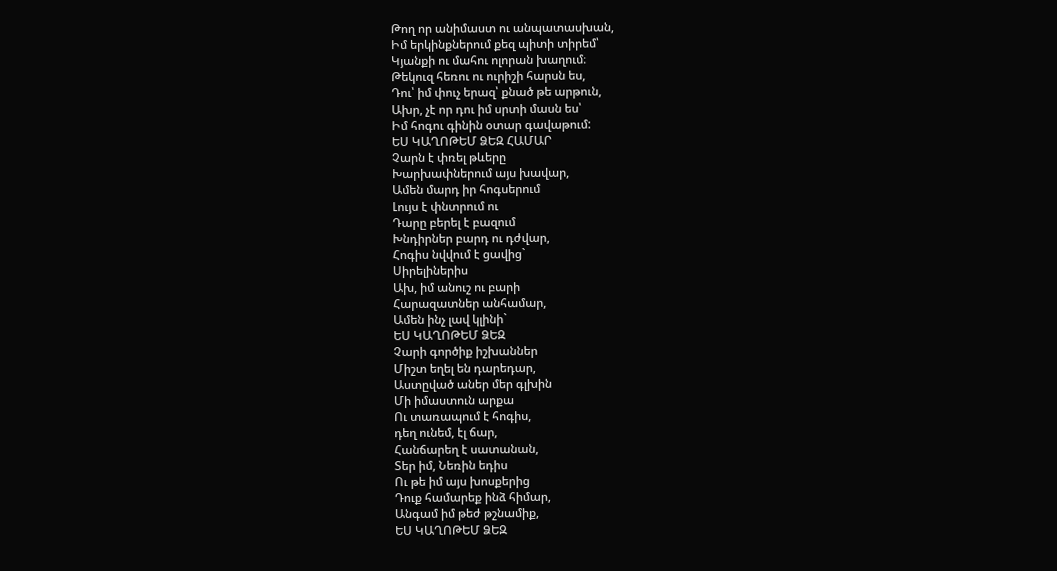Թող որ անիմաստ ու անպատասխան,
Իմ երկինքներում քեզ պիտի տիրեմ՝
Կյանքի ու մահու ոլորան խաղում։
Թեկուզ հեռու ու ուրիշի հարսն ես,
Դու՝ իմ փուչ երազ՝ քնած թե արթուն,
Ախր, չէ որ դու իմ սրտի մասն ես՝
Իմ հոգու գինին օտար գավաթում:
ԵՍ ԿԱՂՈԹԵՄ ՁԵԶ ՀԱՄԱՐ
Չարն է փռել թևերը
Խարխափներում այս խավար,
Ամեն մարդ իր հոգսերում
Լույս է փնտրում ու
Դարը բերել է բազում
Խնդիրներ բարդ ու դժվար,
Հոգիս նվվում է ցավից`
Սիրելիներիս
Ախ, իմ անուշ ու բարի
Հարազատներ անհամար,
Ամեն ինչ լավ կլինի`
ԵՍ ԿԱՂՈԹԵՄ ՁԵԶ
Չարի գործիք իշխաններ
Միշտ եղել են դարեդար,
Աստըված աներ մեր գլխին
Մի իմաստուն արքա
Ու տառապում է հոգիս,
դեղ ունեմ, էլ ճար,
Հանճարեղ է սատանան,
Տեր իմ, Նեռին եդիս
Ու թե իմ այս խոսքերից
Դուք համարեք ինձ հիմար,
Անգամ իմ թեժ թշնամիք,
ԵՍ ԿԱՂՈԹԵՄ ՁԵԶ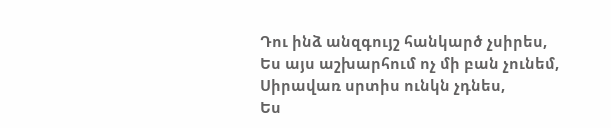Դու ինձ անզգույշ հանկարծ չսիրես,
Ես այս աշխարհում ոչ մի բան չունեմ,
Սիրավառ սրտիս ունկն չդնես,
Ես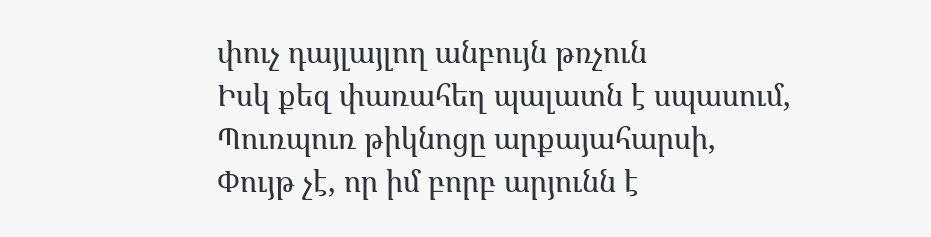փուչ դայլայլող անբույն թռչուն
Իսկ քեզ փառահեղ պալատն է սպասում,
Պուռպուռ թիկնոցը արքայահարսի,
Փույթ չէ, որ իմ բորբ արյունն է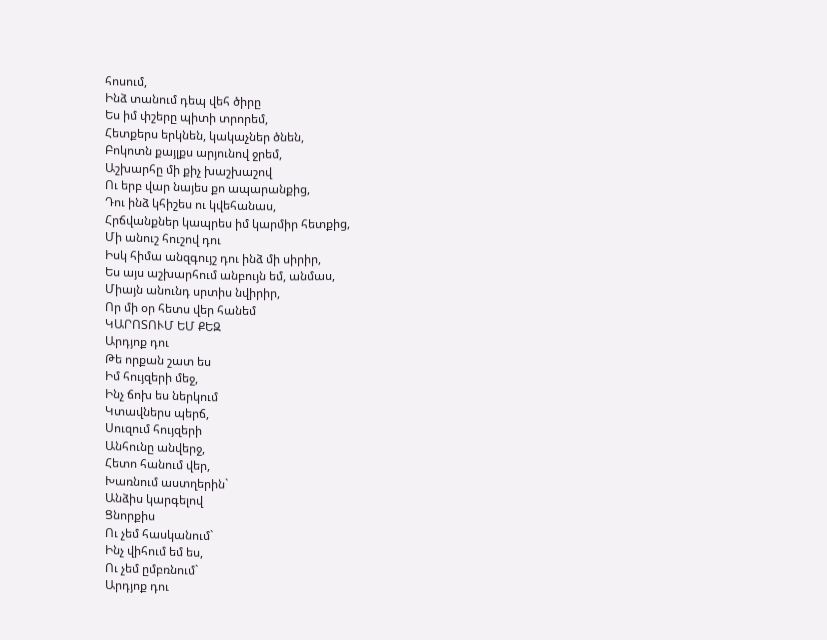հոսում,
Ինձ տանում դեպ վեհ ծիրը
Ես իմ փշերը պիտի տրորեմ,
Հետքերս երկնեն, կակաչներ ծնեն,
Բոկոտն քայլքս արյունով ջրեմ,
Աշխարհը մի քիչ խաշխաշով
Ու երբ վար նայես քո ապարանքից,
Դու ինձ կհիշես ու կվեհանաս,
Հրճվանքներ կապրես իմ կարմիր հետքից,
Մի անուշ հուշով դու
Իսկ հիմա անզգույշ դու ինձ մի սիրիր,
Ես այս աշխարհում անբույն եմ, անմաս,
Միայն անունդ սրտիս նվիրիր,
Որ մի օր հետս վեր հանեմ
ԿԱՐՈՏՈՒՄ ԵՄ ՔԵԶ
Արդյոք դու
Թե որքան շատ ես
Իմ հույզերի մեջ,
Ինչ ճոխ ես ներկում
Կտավներս պերճ,
Սուզում հույզերի
Անհունը անվերջ,
Հետո հանում վեր,
Խառնում աստղերին`
Անձիս կարգելով
Ցնորքիս
Ու չեմ հասկանում`
Ինչ վիհում եմ ես,
Ու չեմ ըմբռնում`
Արդյոք դու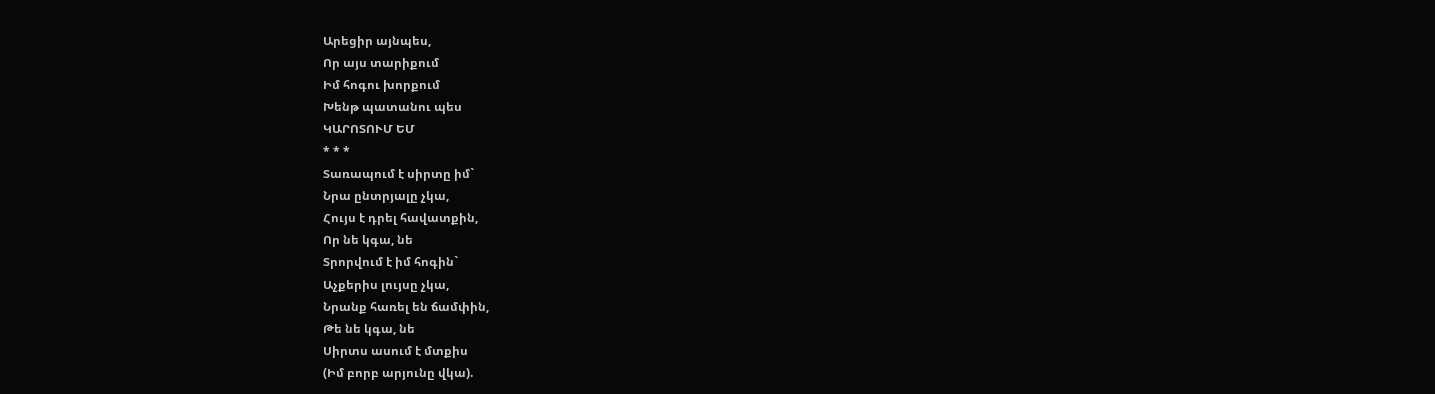Արեցիր այնպես,
Որ այս տարիքում
Իմ հոգու խորքում
Խենթ պատանու պես
ԿԱՐՈՏՈՒՄ ԵՄ
* * *
Տառապում է սիրտը իմ`
Նրա ընտրյալը չկա,
Հույս է դրել հավատքին,
Որ նե կգա, նե
Տրորվում է իմ հոգին`
Աչքերիս լույսը չկա,
Նրանք հառել են ճամփին,
Թե նե կգա, նե
Սիրտս ասում է մտքիս
(Իմ բորբ արյունը վկա).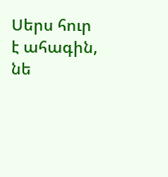Սերս հուր է ահագին,
նե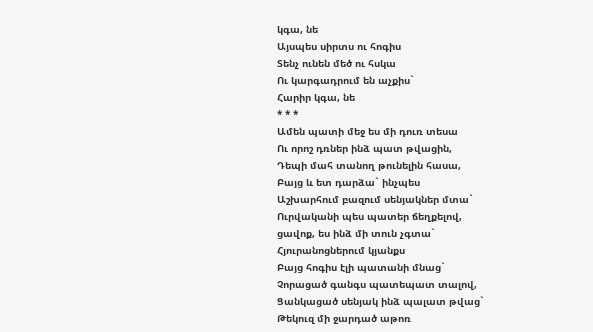կգա, նե
Այսպես սիրտս ու հոգիս
Տենչ ունեն մեծ ու հսկա
Ու կարգադրում են աչքիս`
Հարիր կգա, նե
* * *
Ամեն պատի մեջ ես մի դուռ տեսա
Ու որոշ դռներ ինձ պատ թվացին,
Դեպի մահ տանող թունելին հասա,
Բայց և ետ դարձա` ինչպես
Աշխարհում բազում սենյակներ մտա`
Ուրվականի պես պատեր ճեղքելով,
ցավոք, ես ինձ մի տուն չգտա`
Հյուրանոցներում կյանքս
Բայց հոգիս էլի պատանի մնաց`
Չորացած գանգս պատեպատ տալով,
Ցանկացած սենյակ ինձ պալատ թվաց`
Թեկուզ մի ջարդած աթոռ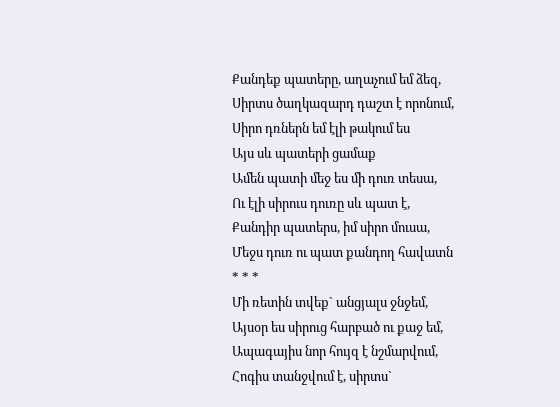Քանդեք պատերը, աղաչում եմ ձեզ,
Սիրտս ծաղկազարդ դաշտ է որոնում,
Սիրո դռներն եմ էլի թակում ես
Այս սև պատերի ցամաք
Ամեն պատի մեջ ես մի դուռ տեսա,
Ու էլի սիրուս դուռը սև պատ է,
Քանդիր պատերս, իմ սիրո մուսա,
Մեջս դուռ ու պատ քանդող հավատն
* * *
Մի ռետին տվեք` անցյալս ջնջեմ,
Այսօր ես սիրուց հարբած ու քաջ եմ,
Ապագայիս նոր հույզ է նշմարվում,
Հոգիս տանջվում է, սիրտս`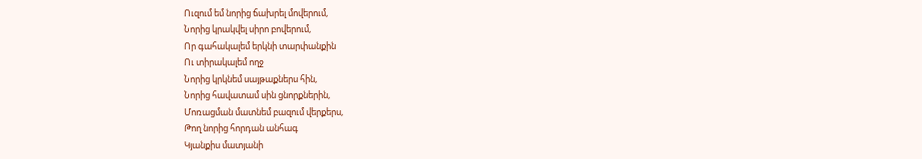Ուզում եմ նորից ճախրել մովերում,
Նորից կրակվել սիրո բովերում,
Որ գահակալեմ երկնի տարփանքին
Ու տիրակալեմ ողջ
Նորից կրկնեմ սայթաքներս հին,
Նորից հավատամ սին ցնորքներին,
Մոռացման մատնեմ բազում վերքերս,
Թող նորից հորդան անհագ
Կյանքիս մատյանի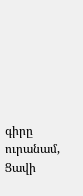գիրը ուրանամ,
Ցավի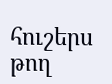հուշերս թող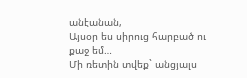անէանան,
Այսօր ես սիրուց հարբած ու քաջ եմ…
Մի ռետին տվեք` անցյալս